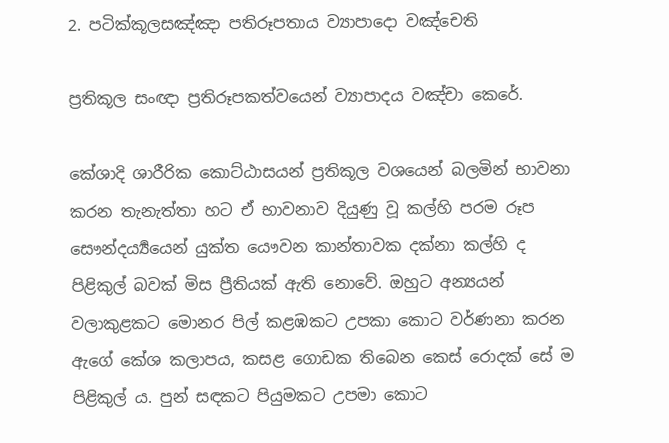2. පටික්කූලසඤ්ඤා පතිරූපතාය ව්‍යාපාදො වඤ්චෙති

ප්‍ර‍තිකූල සංඥා ප්‍ර‍තිරූපකත්වයෙන් ව්‍යාපාදය වඤ්චා කෙරේ.

කේශාදි ශාරීරික කොට්ඨාසයන් ප්‍ර‍තිකූල වශයෙන් බලමින් භාවනා කරන තැනැත්තා හට ඒ භාවනාව දියුණු වූ කල්හි පරම රූප සෞන්දර්‍ය්‍යයෙන් යුක්ත යෞවන කාන්තාවක දක්නා කල්හි ද පිළිකුල් බවක් මිස ප්‍රීතියක් ඇති නොවේ. ඔහුට අන්‍යයන් වලාකුළකට මොනර පිල් කළඹකට උපකා කොට වර්ණනා කරන ඇගේ කේශ කලාපය, කසළ ගොඩක තිබෙන කෙස් රොදක් සේ ම පිළිකුල් ය. පුන් සඳකට පියුමකට උපමා කොට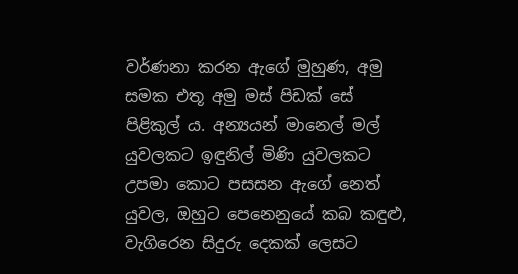වර්ණනා කරන ඇගේ මුහුණ, අමු සමක එතූ අමු මස් පිඩක් සේ පිළිකුල් ය. අන්‍යයන් මානෙල් මල් යුවලකට ඉඳුනිල් මිණි යුවලකට උපමා කොට පසසන ඇගේ නෙත් යුවල, ඔහුට පෙනෙනුයේ කබ කඳුළු, වැගිරෙන සිදුරු දෙකක් ලෙසට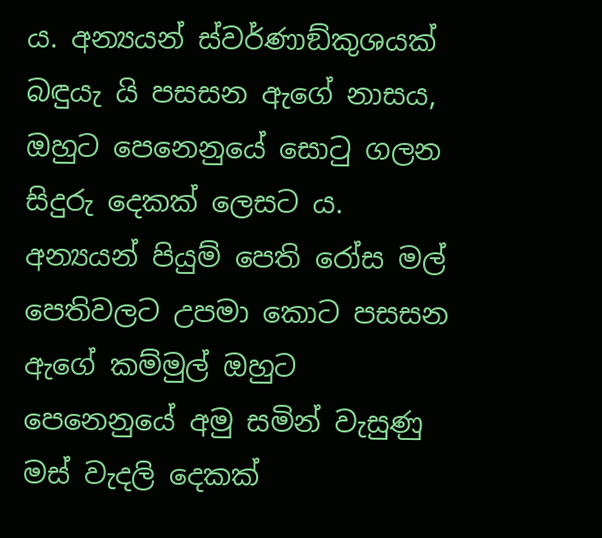ය. අන්‍යයන් ස්වර්ණාඞ්කුශයක් බඳුයැ යි පසසන ඇගේ නාසය, ඔහුට පෙනෙනුයේ සොටු ගලන සිදුරු දෙකක් ලෙසට ය. අන්‍යයන් පියුම් පෙති රෝස මල් පෙතිවලට උපමා කොට පසසන ඇගේ කම්මුල් ඔහුට පෙනෙනුයේ අමු සමින් වැසුණු මස් වැදලි දෙකක්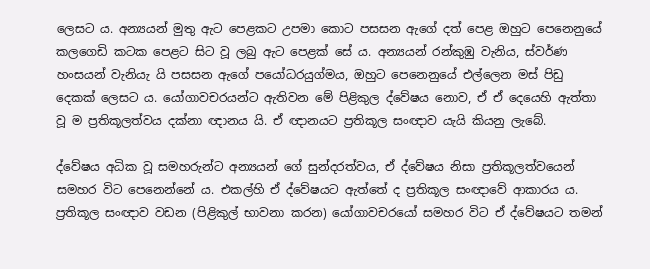ලෙසට ය. අන්‍යයන් මුතු ඇට පෙළකට උපමා කොට පසසන ඇගේ දත් පෙළ ඔහුට පෙනෙනුයේ කලගෙඩි කටක පෙළට සිට වූ ලබු ඇට පෙළක් සේ ය. අන්‍යයන් රන්කුඹු වැනිය, ස්වර්ණ හංසයන් වැනියැ යි පසසන ඇගේ පයෝධරයුග්මය, ඔහුට පෙනෙනුයේ එල්ලෙන මස් පිඩු දෙකක් ලෙසට ය. යෝගාවචරයන්ට ඇතිවන මේ පිළිකුල ද්වේෂය නොව, ඒ ඒ දෙයෙහි ඇත්තා වූ ම ප්‍ර‍තිකූලත්වය දක්නා ඥානය යි. ඒ ඥානයට ප්‍ර‍තිකූල සංඥාව යැයි කියනු ලැබේ.

ද්වේෂය අධික වූ සමහරුන්ට අන්‍යයන් ගේ සුන්දරත්වය, ඒ ද්වේෂය නිසා ප්‍ර‍තිකූලත්වයෙන් සමහර විට පෙනෙන්නේ ය. එකල්හි ඒ ද්වේෂයට ඇත්තේ ද ප්‍ර‍තිකූල සංඥාවේ ආකාරය ය. ප්‍ර‍තිකූල සංඥාව වඩන (පිළිකුල් භාවනා කරන) යෝගාවචරයෝ සමහර විට ඒ ද්වේෂයට තමන්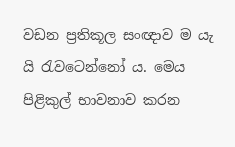වඩන ප්‍ර‍තිකූල සංඥාව ම යැ යි රැවටෙන්නෝ ය. මෙය පිළිකුල් භාවනාව කරන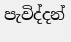පැවිද්දන්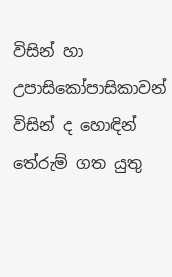විසින් හා උපාසිකෝපාසිකාවන් විසින් ද හොඳින් තේරුම් ගත යුතු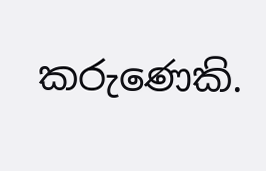කරුණෙකි.